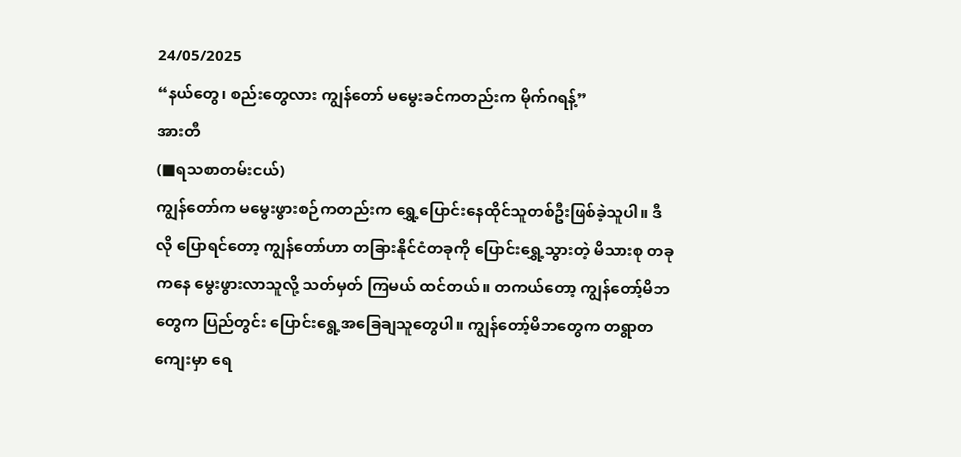24/05/2025
“နယ်တွေ၊ စည်းတွေလား ကျွန်တော် မမွေးခင်ကတည်းက မိုက်ဂရန့်”
အားတီ
(■ရသစာတမ်းငယ်)
ကျွန်တော်က မမွေးဖွားစဉ်ကတည်းက ရွှေ့ပြောင်းနေထိုင်သူတစ်ဦးဖြစ်ခဲ့သူပါ။ ဒီလို ပြောရင်တော့ ကျွန်တော်ဟာ တခြားနိုင်ငံတခုကို ပြောင်းရွှေ့သွားတဲ့ မိသားစု တခုကနေ မွေးဖွားလာသူလို့ သတ်မှတ် ကြမယ် ထင်တယ်။ တကယ်တော့ ကျွန်တော့်မိဘတွေက ပြည်တွင်း ပြောင်းရွေ့အခြေချသူတွေပါ။ ကျွန်တော့်မိဘတွေက တရွာတကျေးမှာ ရေ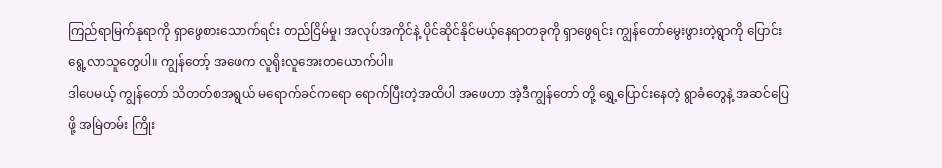ကြည်ရာမြက်နုရာကို ရှာဖွေစားသောက်ရင်း တည်ငြိမ်မှု၊ အလုပ်အကိုင်နဲ့ ပိုင်ဆိုင်နိုင်မယ့်နေရာတခုကို ရှာဖွေရင်း ကျွန်တော်မွေးဖွားတဲ့ရွာကို ပြောင်းရွေ့လာသူတွေပါ။ ကျွန်တော့် အဖေက လူရိုးလူအေးတယောက်ပါ။
ဒါပေမယ့် ကျွန်တော် သိတတ်စအရွယ် မရောက်ခင်ကရော ရောက်ပြီးတဲ့အထိပါ အဖေဟာ အဲ့ဒီကျွန်တော် တို့ ရွှေ့ပြောင်းနေတဲ့ ရွာခံတွေနဲ့ အဆင်ပြေဖို့ အမြဲတမ်း ကြိုး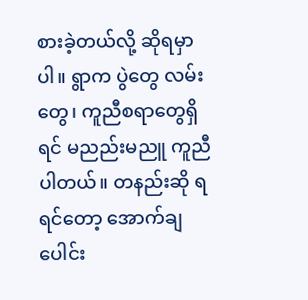စားခဲ့တယ်လို့ ဆိုရမှာပါ။ ရွာက ပွဲတွေ လမ်းတွေ၊ ကူညီစရာတွေရှိရင် မညည်းမညူ ကူညီပါတယ်။ တနည်းဆို ရရင်တော့ အောက်ချပေါင်း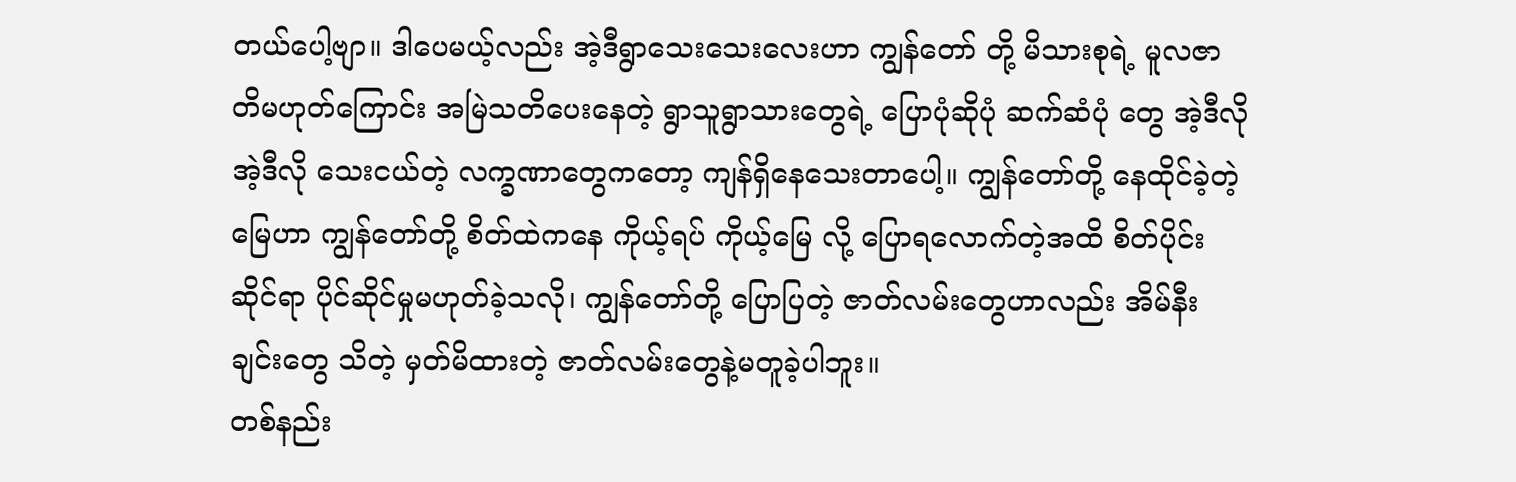တယ်ပေါ့ဗျာ။ ဒါပေမယ့်လည်း အဲ့ဒီရွာသေးသေးလေးဟာ ကျွန်တော် တို့ မိသားစုရဲ့ မူလဇာတိမဟုတ်ကြောင်း အမြဲသတိပေးနေတဲ့ ရွာသူရွာသားတွေရဲ့ ပြောပုံဆိုပုံ ဆက်ဆံပုံ တွေ အဲ့ဒီလို အဲ့ဒီလို သေးငယ်တဲ့ လက္ခဏာတွေကတော့ ကျန်ရှိနေသေးတာပေါ့။ ကျွန်တော်တို့ နေထိုင်ခဲ့တဲ့ မြေဟာ ကျွန်တော်တို့ စိတ်ထဲကနေ ကိုယ့်ရပ် ကိုယ့်မြေ လို့ ပြောရလောက်တဲ့အထိ စိတ်ပိုင်းဆိုင်ရာ ပိုင်ဆိုင်မှုမဟုတ်ခဲ့သလို၊ ကျွန်တော်တို့ ပြောပြတဲ့ ဇာတ်လမ်းတွေဟာလည်း အိမ်နီးချင်းတွေ သိတဲ့ မှတ်မိထားတဲ့ ဇာတ်လမ်းတွေနဲ့မတူခဲ့ပါဘူး။
တစ်နည်း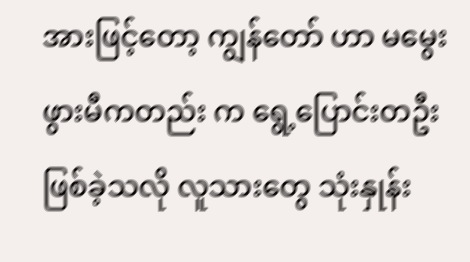အားဖြင့်တော့ ကျွန်တော် ဟာ မမွေးဖွားမီကတည်း က ရွေ့ပြောင်းတဦးဖြစ်ခဲ့သလို လူသားတွေ သုံးနှုန်း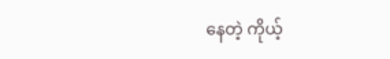နေတဲ့ ကိုယ့်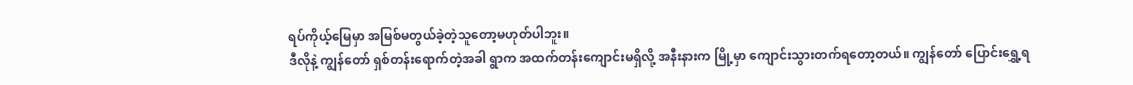ရပ်ကိုယ့်မြေမှာ အမြစ်မတွယ်ခဲ့တဲ့သူတော့မဟုတ်ပါဘူး။
ဒီလိုနဲ့ ကျွန်တော် ရှစ်တန်းရောက်တဲ့အခါ ရွာက အထက်တန်းကျောင်းမရှိလို့ အနီးနားက မြို့မှာ ကျောင်းသွားတက်ရတော့တယ်။ ကျွန်တော် ပြောင်းရွှေ့ရ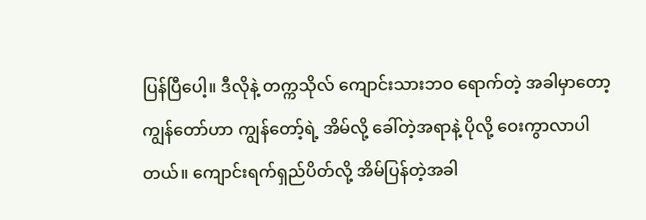ပြန်ပြီပေါ့။ ဒီလိုနဲ့ တက္ကသိုလ် ကျောင်းသားဘဝ ရောက်တဲ့ အခါမှာတော့ ကျွန်တော်ဟာ ကျွန်တော့်ရဲ့ အိမ်လို့ ခေါ်တဲ့အရာနဲ့ ပိုလို့ ဝေးကွာလာပါတယ်။ ကျောင်းရက်ရှည်ပိတ်လို့ အိမ်ပြန်တဲ့အခါ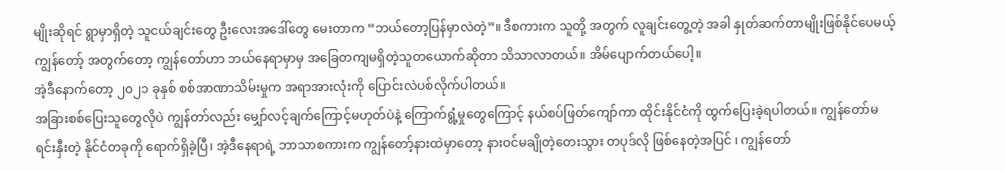မျိုးဆိုရင် ရွာမှာရှိတဲ့ သူငယ်ချင်းတွေ ဦးလေးအဒေါ်တွေ မေးတာက “ဘယ်တော့ပြန်မှာလဲတဲ့”။ ဒီစကားက သူတို့ အတွက် လူချင်းတွေ့တဲ့ အခါ နှုတ်ဆက်တာမျိုးဖြစ်နိုင်ပေမယ့် ကျွန်တော့် အတွက်တော့ ကျွန်တော်ဟာ ဘယ်နေရာမှာမှ အခြေတကျမရှိတဲ့သူတယောက်ဆိုတာ သိသာလာတယ်။ အိမ်ပျောက်တယ်ပေါ့။
အဲ့ဒီနောက်တော့ ၂၀၂၁ ခုနှစ် စစ်အာဏာသိမ်းမှုက အရာအားလုံးကို ပြောင်းလဲပစ်လိုက်ပါတယ်။
အခြားစစ်ပြေးသူတွေလိုပဲ ကျွန်တာ်လည်း မျှော်လင့်ချက်ကြောင့်မဟုတ်ပဲနဲ့ ကြောက်ရွံ့မှုတွေကြောင့် နယ်စပ်ဖြတ်ကျော်ကာ ထိုင်းနိုင်ငံကို ထွက်ပြေးခဲ့ရပါတယ်။ ကျွန်တော်မရင်းနှီးတဲ့ နိုင်ငံတခုကို ရောက်ရှိခဲ့ပြီ၊ အဲ့ဒီနေရာရဲ့ ဘာသာစကားက ကျွန်တော့်နားထဲမှာတော့ နားဝင်မချိုတဲ့တေးသွား တပုဒ်လို ဖြစ်နေတဲ့အပြင် ၊ ကျွန်တော်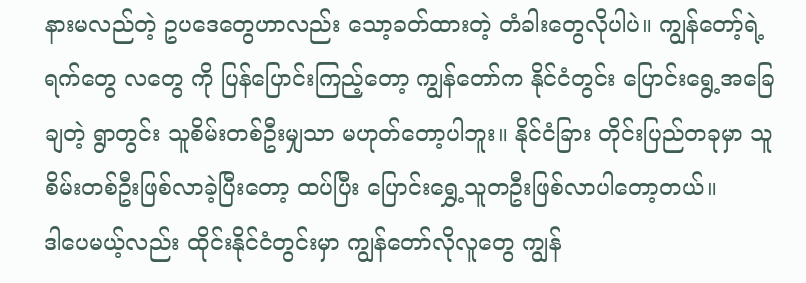နားမလည်တဲ့ ဥပဒေတွေဟာလည်း သော့ခတ်ထားတဲ့ တံခါးတွေလိုပါပဲ။ ကျွန်တော့်ရဲ့ ရက်တွေ လတွေ ကို ပြန်ပြောင်းကြည့်တော့ ကျွန်တော်က နိုင်ငံတွင်း ပြောင်းရွေ့အခြေချတဲ့ ရွာတွင်း သူစိမ်းတစ်ဦးမျှသာ မဟုတ်တော့ပါဘူး။ နိုင်ငံခြား တိုင်းပြည်တခုမှာ သူစိမ်းတစ်ဦးဖြစ်လာခဲ့ပြီးတော့ ထပ်ပြီး ပြောင်းရွှေ့သူတဦးဖြစ်လာပါတော့တယ်။
ဒါပေမယ့်လည်း ထိုင်းနိုင်ငံတွင်းမှာ ကျွန်တော်လိုလူတွေ ကျွန်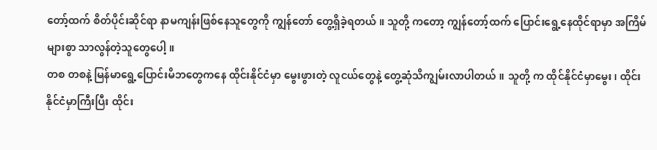တော့်ထက် စိတ်ပိုင်းဆိုင်ရာ နာမကျန်းဖြစ်နေသူတွေကို ကျွန်တော် တွေ့ရှိခဲ့ရတယ်။ သူတို့ ကတော့ ကျွန်တော့်ထက် ပြောင်းရွေ့နေထိုင်ရာမှာ အကြိမ်များစွာ သာလွန်တဲ့သူတွေပေါ့။
တစ တစနဲ့ မြန်မာရွေ့ပြောင်းမိဘတွေကနေ ထိုင်းနိုင်ငံမှာ မွေးဖွားတဲ့ လူငယ်တွေနဲ့ တွေ့ဆုံသိကျွမ်းလာပါတယ်။ သူတို့ က ထိုင်နိုင်ငံမှာမွေး၊ ထိုင်းနိုင်ငံမှာကြီးပြီး ထိုင်း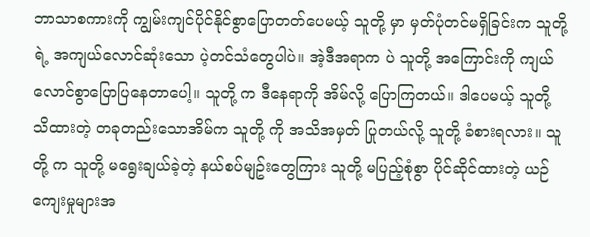ဘာသာစကားကို ကျွမ်းကျင်ပိုင်နိုင်စွာပြောတတ်ပေမယ့် သူတို့ မှာ မှတ်ပုံတင်မရှိခြင်းက သူတို့ ရဲ့ အကျယ်လောင်ဆုံးသော ပဲ့တင်သံတွေပါပဲ။ အဲ့ဒီအရာက ပဲ သူတို့ အကြောင်းကို ကျယ်လောင်စွာပြောပြနေတာပေါ့။ သူတို့ က ဒီနေရာကို အိမ်လို့ ပြောကြတယ်။ ဒါပေမယ့် သူတို့ သိထားတဲ့ တခုတည်းသောအိမ်က သူတို့ ကို အသိအမှတ် ပြုတယ်လို့ သူတို့ ခံစားရလား။ သူတို့ က သူတို့ မရွေးချယ်ခဲ့တဲ့ နယ်စပ်မျဥ်းတွေကြား သူတို့ မပြည့်စုံစွာ ပိုင်ဆိုင်ထားတဲ့ ယဉ်ကျေးမှုများအ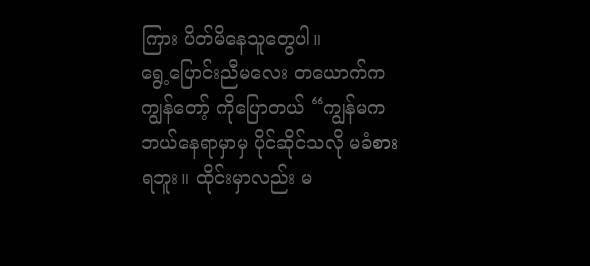ကြား ပိတ်မိနေသူတွေပါ။
ရွေ့ပြောင်းညီမလေး တယောက်က ကျွန်တော့် ကိုပြောတယ် “ကျွန်မက ဘယ်နေရာမှာမှ ပိုင်ဆိုင်သလို မခံစားရဘူး။ ထိုင်းမှာလည်း မ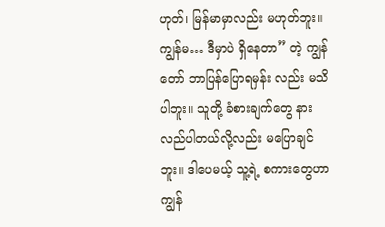ဟုတ်၊ မြန်မာမှာလည်း မဟုတ်ဘူး။ ကျွန်မ… ဒီမှာပဲ ရှိနေတာ” တဲ့ ကျွန်တော် ဘာပြန်ပြောရမှန်း လည်း မသိပါဘူး။ သူတို့ ခံစားချက်တွေ နားလည်ပါတယ်လို့လည်း မပြောချင်ဘူး။ ဒါပေမယ့် သူ့ရဲ့ စကားတွေဟာ ကျွန်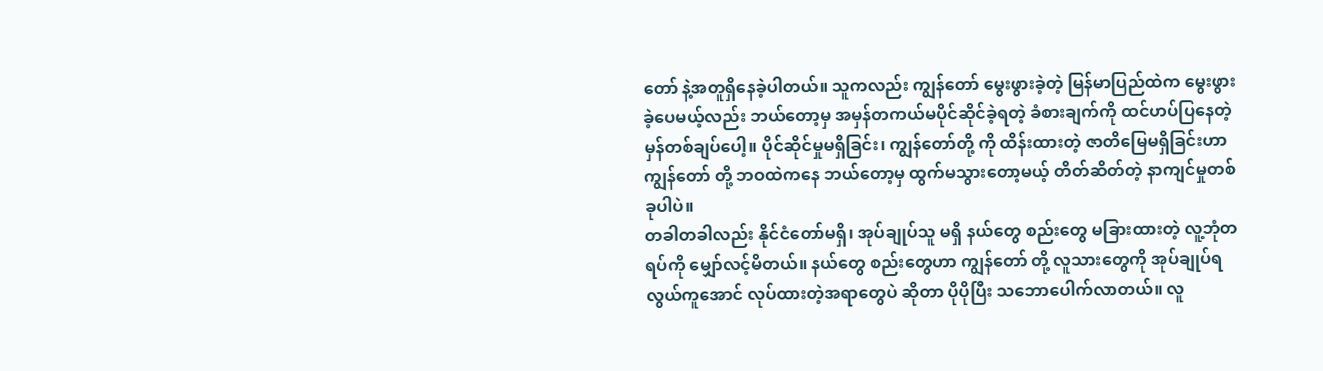တော် နဲ့အတူရှိနေခဲ့ပါတယ်။ သူကလည်း ကျွန်တော် မွေးဖွားခဲ့တဲ့ မြန်မာပြည်ထဲက မွေးဖွားခဲ့ပေမယ့်လည်း ဘယ်တော့မှ အမှန်တကယ်မပိုင်ဆိုင်ခဲ့ရတဲ့ ခံစားချက်ကို ထင်ဟပ်ပြနေတဲ့ မှန်တစ်ချပ်ပေါ့။ ပိုင်ဆိုင်မှုမရှိခြင်း၊ ကျွန်တော်တို့ ကို ထိန်းထားတဲ့ ဇာတိမြေမရှိခြင်းဟာ ကျွန်တော် တို့ ဘဝထဲကနေ ဘယ်တော့မှ ထွက်မသွားတော့မယ့် တိတ်ဆိတ်တဲ့ နာကျင်မှုတစ်ခုပါပဲ။
တခါတခါလည်း နိုင်ငံတော်မရှိ၊ အုပ်ချုပ်သူ မရှိ နယ်တွေ စည်းတွေ မခြားထားတဲ့ လူ့ဘုံတရပ်ကို မျှော်လင့်မိတယ်။ နယ်တွေ စည်းတွေဟာ ကျွန်တော် တို့ လူသားတွေကို အုပ်ချုပ်ရလွယ်ကူအောင် လုပ်ထားတဲ့အရာတွေပဲ ဆိုတာ ပိုပိုပြီး သဘောပေါက်လာတယ်။ လူ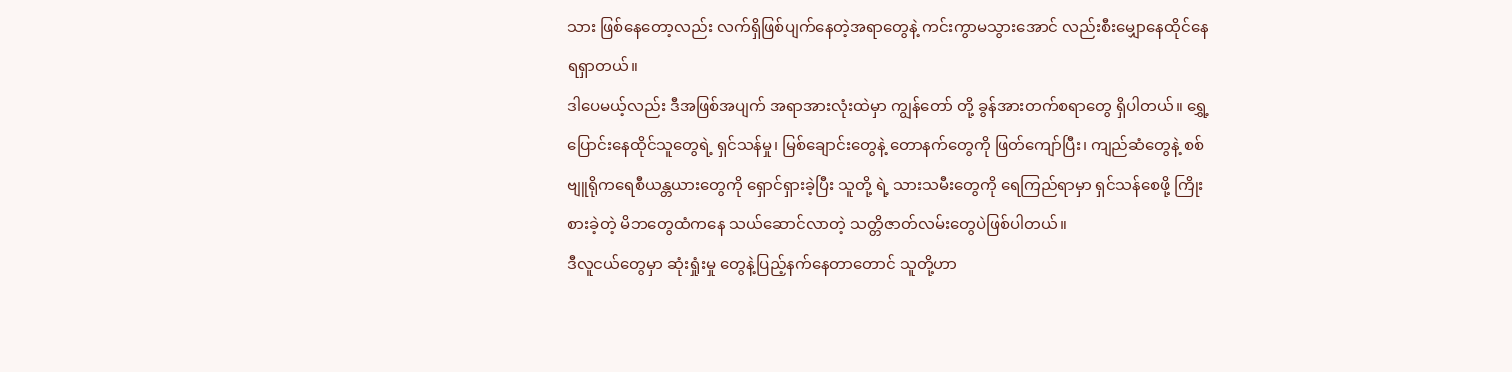သား ဖြစ်နေတော့လည်း လက်ရှိဖြစ်ပျက်နေတဲ့အရာတွေနဲ့ ကင်းကွာမသွားအောင် လည်းစီးမျှောနေထိုင်နေရရှာတယ်။
ဒါပေမယ့်လည်း ဒီအဖြစ်အပျက် အရာအားလုံးထဲမှာ ကျွန်တော် တို့ ခွန်အားတက်စရာတွေ ရှိပါတယ်။ ရွှေ့ပြောင်းနေထိုင်သူတွေရဲ့ ရှင်သန်မှု၊ မြစ်ချောင်းတွေနဲ့ တောနက်တွေကို ဖြတ်ကျော်ပြီး၊ ကျည်ဆံတွေနဲ့ စစ်ဗျူရိုကရေစီယန္တယားတွေကို ရှောင်ရှားခဲ့ပြီး သူတို့ ရဲ့ သားသမီးတွေကို ရေကြည်ရာမှာ ရှင်သန်စေဖို့ ကြိုးစားခဲ့တဲ့ မိဘတွေထံကနေ သယ်ဆောင်လာတဲ့ သတ္တိဇာတ်လမ်းတွေပဲဖြစ်ပါတယ်။
ဒီလူငယ်တွေမှာ ဆုံးရှုံးမှု တွေနဲ့ပြည့်နက်နေတာတောင် သူတို့ဟာ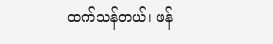ထက်သန်တယ်၊ ဖန်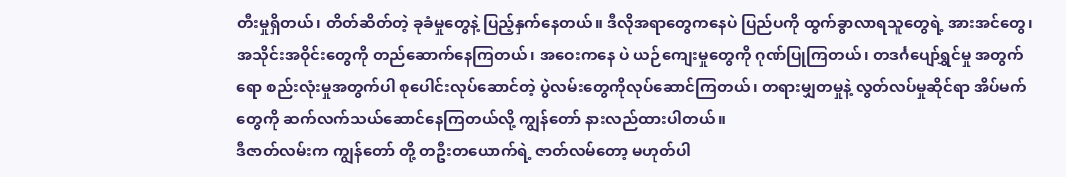တီးမှုရှိတယ်၊ တိတ်ဆိတ်တဲ့ ခုခံမှုတွေနဲ့ ပြည့်နှက်နေတယ်။ ဒီလိုအရာတွေကနေပဲ ပြည်ပကို ထွက်ခွာလာရသူတွေရဲ့ အားအင်တွေ၊ အသိုင်းအဝိုင်းတွေကို တည်ဆောက်နေကြတယ်၊ အဝေးကနေ ပဲ ယဉ်ကျေးမှုတွေကို ဂုဏ်ပြုကြတယ်၊ တဒင်္ဂပျော်ရွှင်မှု အတွက်ရော စည်းလုံးမှုအတွက်ပါ စုပေါင်းလုပ်ဆောင်တဲ့ ပွဲလမ်းတွေကိုလုပ်ဆောင်ကြတယ်၊ တရားမျှတမှုနဲ့ လွတ်လပ်မှုဆိုင်ရာ အိပ်မက်တွေကို ဆက်လက်သယ်ဆောင်နေကြတယ်လို့ ကျွန်တော် နားလည်ထားပါတယ်။
ဒီဇာတ်လမ်းက ကျွန်တော် တို့ တဦးတယောက်ရဲ့ ဇာတ်လမ်တော့ မဟုတ်ပါ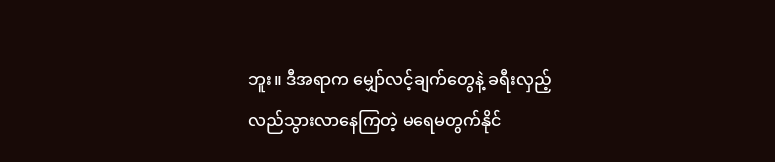ဘူး။ ဒီအရာက မျှော်လင့်ချက်တွေနဲ့ ခရီးလှည့်လည်သွားလာနေကြတဲ့ မရေမတွက်နိုင်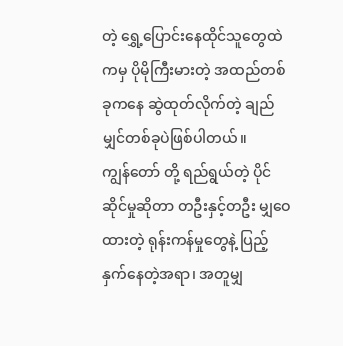တဲ့ ရွှေ့ပြောင်းနေထိုင်သူတွေထဲကမှ ပိုမိုကြီးမားတဲ့ အထည်တစ်ခုကနေ ဆွဲထုတ်လိုက်တဲ့ ချည်မျှင်တစ်ခုပဲဖြစ်ပါတယ်။
ကျွန်တော် တို့ ရည်ရွယ်တဲ့ ပိုင်ဆိုင်မှုဆိုတာ တဦးနှင့်တဦး မျှဝေထားတဲ့ ရုန်းကန်မှုတွေနဲ့ ပြည့်နှက်နေတဲ့အရာ၊ အတူမျှ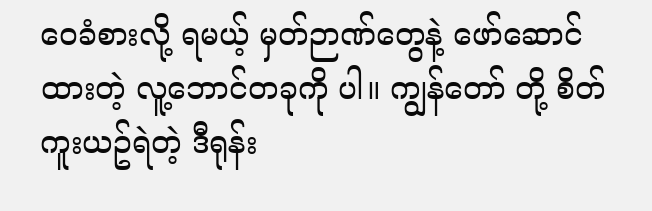ဝေခံစားလို့ ရမယ့် မှတ်ဉာဏ်တွေနဲ့ ဖော်ဆောင်ထားတဲ့ လူ့ဘောင်တခုကို ပါ။ ကျွန်တော် တို့ စိတ်ကူးယဥ်ရဲတဲ့ ဒီရုန်း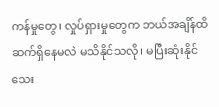ကန်မှုတွေ၊ လှုပ်ရှားမှုတွေက ဘယ်အချိန်ထိ ဆက်ရှိနေမလဲ မသိနိုင်သလို၊ မပြီးဆုံးနိုင်သေး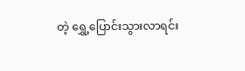တဲ့ ရွှေ့ပြောင်းသွားလာရင်း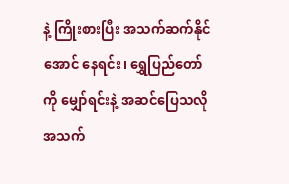နဲ့ ကြိုးစားပြီး အသက်ဆက်နိုင်အောင် နေရင်း၊ ရွှေပြည်တော် ကို မျှော်ရင်းနဲ့ အဆင်ပြေသလို အသက်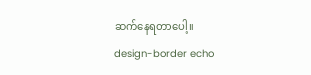ဆက်နေရတာပေါ့။
design-border echo